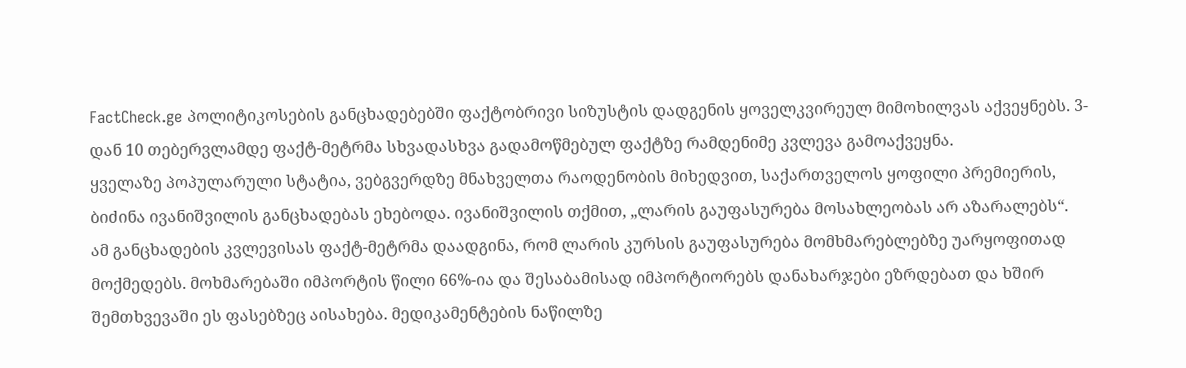FactCheck.ge პოლიტიკოსების განცხადებებში ფაქტობრივი სიზუსტის დადგენის ყოველკვირეულ მიმოხილვას აქვეყნებს. 3-დან 10 თებერვლამდე ფაქტ-მეტრმა სხვადასხვა გადამოწმებულ ფაქტზე რამდენიმე კვლევა გამოაქვეყნა.
ყველაზე პოპულარული სტატია, ვებგვერდზე მნახველთა რაოდენობის მიხედვით, საქართველოს ყოფილი პრემიერის, ბიძინა ივანიშვილის განცხადებას ეხებოდა. ივანიშვილის თქმით, „ლარის გაუფასურება მოსახლეობას არ აზარალებს“.
ამ განცხადების კვლევისას ფაქტ-მეტრმა დაადგინა, რომ ლარის კურსის გაუფასურება მომხმარებლებზე უარყოფითად მოქმედებს. მოხმარებაში იმპორტის წილი 66%-ია და შესაბამისად იმპორტიორებს დანახარჯები ეზრდებათ და ხშირ შემთხვევაში ეს ფასებზეც აისახება. მედიკამენტების ნაწილზე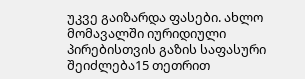უკვე გაიზარდა ფასები. ახლო მომავალში იურიდიული პირებისთვის გაზის საფასური შეიძლება15 თეთრით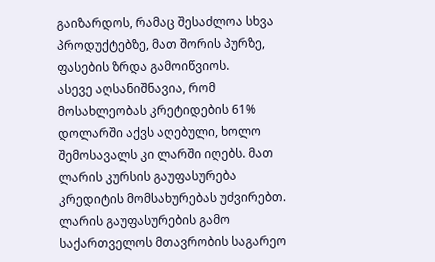გაიზარდოს, რამაც შესაძლოა სხვა პროდუქტებზე, მათ შორის პურზე, ფასების ზრდა გამოიწვიოს.
ასევე აღსანიშნავია, რომ მოსახლეობას კრეტიდების 61% დოლარში აქვს აღებული, ხოლო შემოსავალს კი ლარში იღებს. მათ ლარის კურსის გაუფასურება კრედიტის მომსახურებას უძვირებთ. ლარის გაუფასურების გამო საქართველოს მთავრობის საგარეო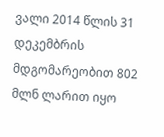ვალი 2014 წლის 31 დეკემბრის მდგომარეობით 802 მლნ ლარით იყო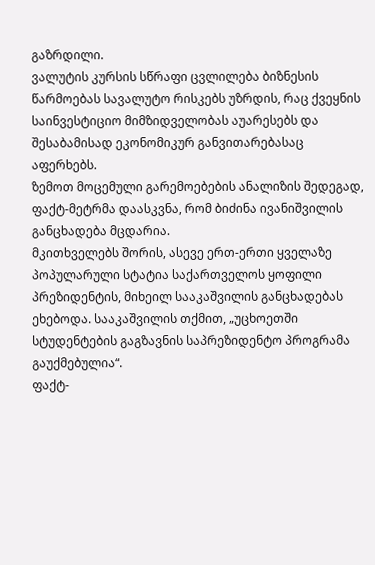გაზრდილი.
ვალუტის კურსის სწრაფი ცვლილება ბიზნესის წარმოებას სავალუტო რისკებს უზრდის, რაც ქვეყნის საინვესტიციო მიმზიდველობას აუარესებს და შესაბამისად ეკონომიკურ განვითარებასაც აფერხებს.
ზემოთ მოცემული გარემოებების ანალიზის შედეგად, ფაქტ-მეტრმა დაასკვნა, რომ ბიძინა ივანიშვილის განცხადება მცდარია.
მკითხველებს შორის, ასევე ერთ-ერთი ყველაზე პოპულარული სტატია საქართველოს ყოფილი პრეზიდენტის, მიხეილ სააკაშვილის განცხადებას ეხებოდა. სააკაშვილის თქმით, „უცხოეთში სტუდენტების გაგზავნის საპრეზიდენტო პროგრამა გაუქმებულია“.
ფაქტ-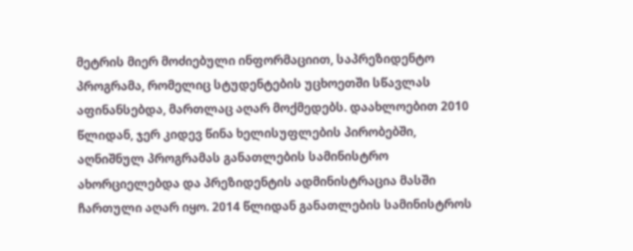მეტრის მიერ მოძიებული ინფორმაციით, საპრეზიდენტო პროგრამა, რომელიც სტუდენტების უცხოეთში სწავლას აფინანსებდა, მართლაც აღარ მოქმედებს. დაახლოებით 2010 წლიდან, ჯერ კიდევ წინა ხელისუფლების პირობებში, აღნიშნულ პროგრამას განათლების სამინისტრო ახორციელებდა და პრეზიდენტის ადმინისტრაცია მასში ჩართული აღარ იყო. 2014 წლიდან განათლების სამინისტროს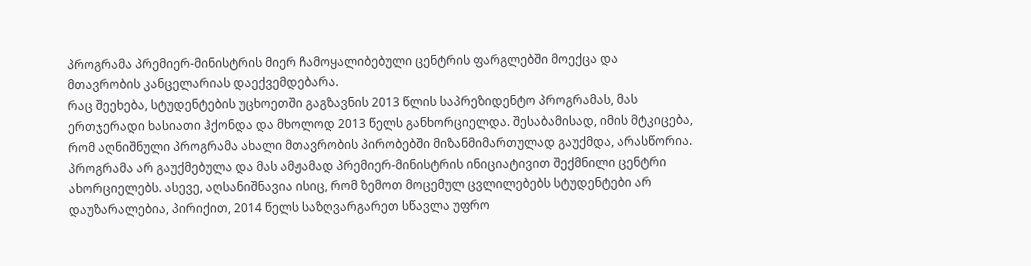პროგრამა პრემიერ-მინისტრის მიერ ჩამოყალიბებული ცენტრის ფარგლებში მოექცა და მთავრობის კანცელარიას დაექვემდებარა.
რაც შეეხება, სტუდენტების უცხოეთში გაგზავნის 2013 წლის საპრეზიდენტო პროგრამას, მას ერთჯერადი ხასიათი ჰქონდა და მხოლოდ 2013 წელს განხორციელდა. შესაბამისად, იმის მტკიცება, რომ აღნიშნული პროგრამა ახალი მთავრობის პირობებში მიზანმიმართულად გაუქმდა, არასწორია. პროგრამა არ გაუქმებულა და მას ამჟამად პრემიერ-მინისტრის ინიციატივით შექმნილი ცენტრი ახორციელებს. ასევე, აღსანიშნავია ისიც, რომ ზემოთ მოცემულ ცვლილებებს სტუდენტები არ დაუზარალებია, პირიქით, 2014 წელს საზღვარგარეთ სწავლა უფრო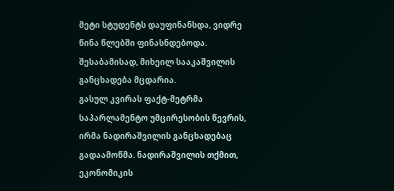მეტი სტუდენტს დაუფინანსდა, ვიდრე წინა წლებში ფინასნდებოდა.
შესაბამისად, მიხეილ სააკაშვილის განცხადება მცდარია.
გასულ კვირას ფაქტ-მეტრმა საპარლამენტო უმცირესობის წევრის, ირმა ნადირაშვილის განცხადებაც გადაამოწმა. ნადირაშვილის თქმით, ეკონომიკის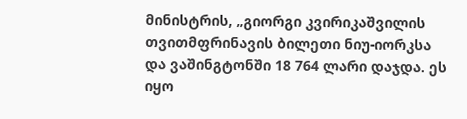მინისტრის, „გიორგი კვირიკაშვილის თვითმფრინავის ბილეთი ნიუ-იორკსა და ვაშინგტონში 18 764 ლარი დაჯდა. ეს იყო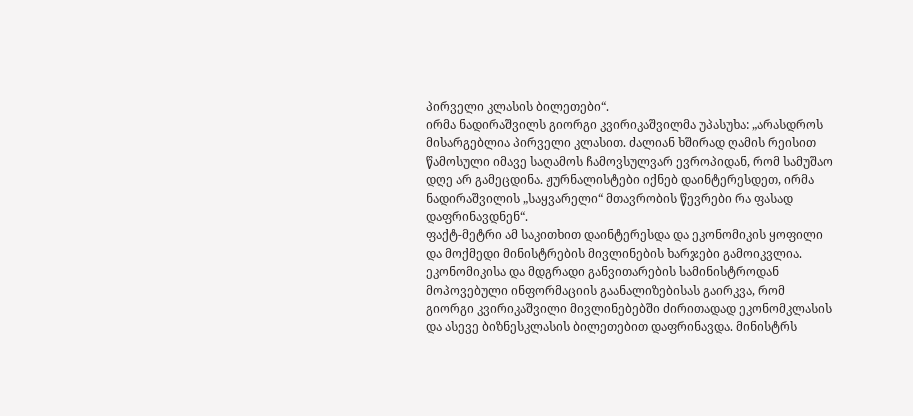პირველი კლასის ბილეთები“.
ირმა ნადირაშვილს გიორგი კვირიკაშვილმა უპასუხა: „არასდროს მისარგებლია პირველი კლასით. ძალიან ხშირად ღამის რეისით წამოსული იმავე საღამოს ჩამოვსულვარ ევროპიდან, რომ სამუშაო დღე არ გამეცდინა. ჟურნალისტები იქნებ დაინტერესდეთ, ირმა ნადირაშვილის „საყვარელი“ მთავრობის წევრები რა ფასად დაფრინავდნენ“.
ფაქტ-მეტრი ამ საკითხით დაინტერესდა და ეკონომიკის ყოფილი და მოქმედი მინისტრების მივლინების ხარჯები გამოიკვლია. ეკონომიკისა და მდგრადი განვითარების სამინისტროდან მოპოვებული ინფორმაციის გაანალიზებისას გაირკვა, რომ გიორგი კვირიკაშვილი მივლინებებში ძირითადად ეკონომკლასის და ასევე ბიზნესკლასის ბილეთებით დაფრინავდა. მინისტრს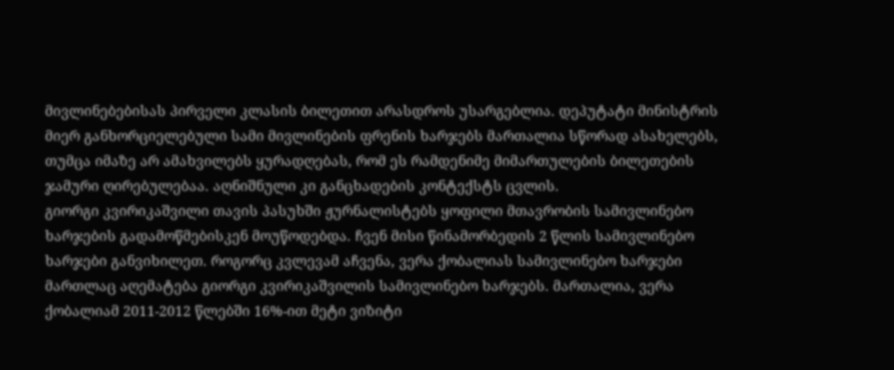მივლინებებისას პირველი კლასის ბილეთით არასდროს უსარგებლია. დეპუტატი მინისტრის მიერ განხორციელებული სამი მივლინების ფრენის ხარჯებს მართალია სწორად ასახელებს, თუმცა იმაზე არ ამახვილებს ყურადღებას, რომ ეს რამდენიმე მიმართულების ბილეთების ჯამური ღირებულებაა. აღნიშნული კი განცხადების კონტექსტს ცვლის.
გიორგი კვირიკაშვილი თავის პასუხში ჟურნალისტებს ყოფილი მთავრობის სამივლინებო ხარჯების გადამოწმებისკენ მოუწოდებდა. ჩვენ მისი წინამორბედის 2 წლის სამივლინებო ხარჯები განვიხილეთ. როგორც კვლევამ აჩვენა, ვერა ქობალიას სამივლინებო ხარჯები მართლაც აღემატება გიორგი კვირიკაშვილის სამივლინებო ხარჯებს. მართალია, ვერა ქობალიამ 2011-2012 წლებში 16%-ით მეტი ვიზიტი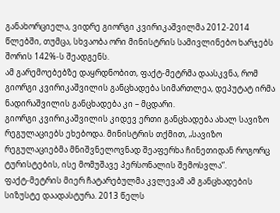განახორციელა, ვიდრე გიორგი კვირიკაშვილმა 2012-2014 წლებში, თუმცა, სხვაობა ორი მინისტრის სამივლინებო ხარჯებს შორის 142%-ს შეადგენს.
ამ გარემოებებზე დაყრდნობით, ფაქტ-მეტრმა დაასკვნა, რომ გიორგი კვირიკაშვილის განცხადება სიმართლეა, დეპუტატ ირმა ნადირაშვილის განცხადება კი – მცდარი.
გიორგი კვირიკაშვილის კიდევ ერთი განცხადება ახალ სავიზო რეგულაციებს ეხებოდა. მინისტრის თქმით, „სავიზო რეგულაციებმა მნიშვნელოვნად შეაფერხა ჩინეთიდან როგორც ტურისტების, ისე მომუშავე პერსონალის შემოსვლა“.
ფაქტ-მეტრის მიერ ჩატარებულმა კვლევამ ამ განცხადების სიზუსტე დაადასტურა. 2013 წელს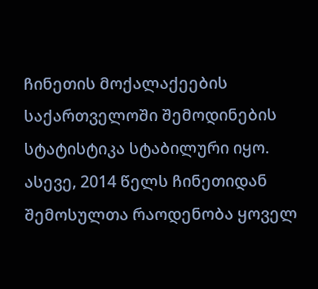ჩინეთის მოქალაქეების საქართველოში შემოდინების სტატისტიკა სტაბილური იყო. ასევე, 2014 წელს ჩინეთიდან შემოსულთა რაოდენობა ყოველ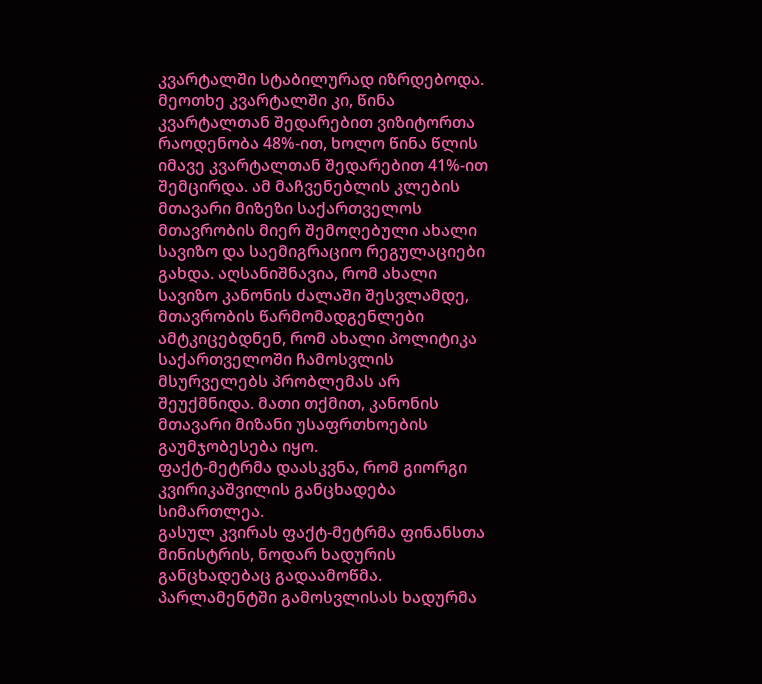კვარტალში სტაბილურად იზრდებოდა. მეოთხე კვარტალში კი, წინა კვარტალთან შედარებით ვიზიტორთა რაოდენობა 48%-ით, ხოლო წინა წლის იმავე კვარტალთან შედარებით 41%-ით შემცირდა. ამ მაჩვენებლის კლების მთავარი მიზეზი საქართველოს მთავრობის მიერ შემოღებული ახალი სავიზო და საემიგრაციო რეგულაციები გახდა. აღსანიშნავია, რომ ახალი სავიზო კანონის ძალაში შესვლამდე, მთავრობის წარმომადგენლები ამტკიცებდნენ, რომ ახალი პოლიტიკა საქართველოში ჩამოსვლის მსურველებს პრობლემას არ შეუქმნიდა. მათი თქმით, კანონის მთავარი მიზანი უსაფრთხოების გაუმჯობესება იყო.
ფაქტ-მეტრმა დაასკვნა, რომ გიორგი კვირიკაშვილის განცხადება სიმართლეა.
გასულ კვირას ფაქტ-მეტრმა ფინანსთა მინისტრის, ნოდარ ხადურის განცხადებაც გადაამოწმა. პარლამენტში გამოსვლისას ხადურმა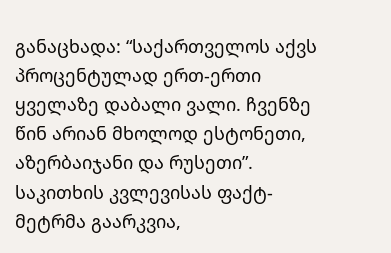განაცხადა: “საქართველოს აქვს პროცენტულად ერთ-ერთი ყველაზე დაბალი ვალი. ჩვენზე წინ არიან მხოლოდ ესტონეთი, აზერბაიჯანი და რუსეთი”.
საკითხის კვლევისას ფაქტ-მეტრმა გაარკვია,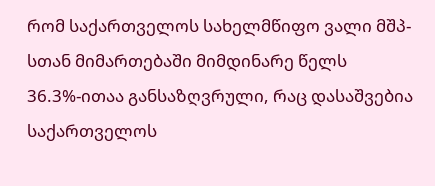რომ საქართველოს სახელმწიფო ვალი მშპ-სთან მიმართებაში მიმდინარე წელს 36.3%-ითაა განსაზღვრული, რაც დასაშვებია საქართველოს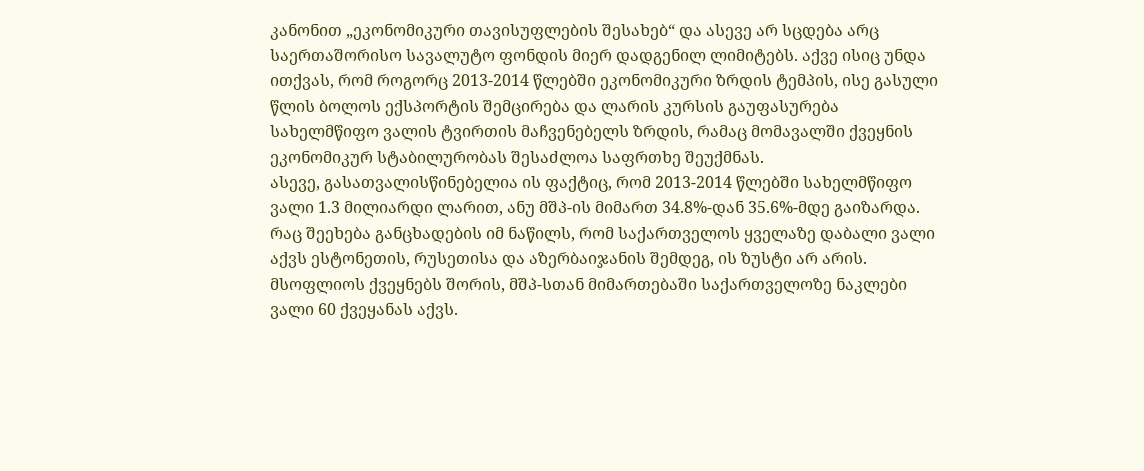კანონით „ეკონომიკური თავისუფლების შესახებ“ და ასევე არ სცდება არც საერთაშორისო სავალუტო ფონდის მიერ დადგენილ ლიმიტებს. აქვე ისიც უნდა ითქვას, რომ როგორც 2013-2014 წლებში ეკონომიკური ზრდის ტემპის, ისე გასული წლის ბოლოს ექსპორტის შემცირება და ლარის კურსის გაუფასურება სახელმწიფო ვალის ტვირთის მაჩვენებელს ზრდის, რამაც მომავალში ქვეყნის ეკონომიკურ სტაბილურობას შესაძლოა საფრთხე შეუქმნას.
ასევე, გასათვალისწინებელია ის ფაქტიც, რომ 2013-2014 წლებში სახელმწიფო ვალი 1.3 მილიარდი ლარით, ანუ მშპ-ის მიმართ 34.8%-დან 35.6%-მდე გაიზარდა.
რაც შეეხება განცხადების იმ ნაწილს, რომ საქართველოს ყველაზე დაბალი ვალი აქვს ესტონეთის, რუსეთისა და აზერბაიჯანის შემდეგ, ის ზუსტი არ არის. მსოფლიოს ქვეყნებს შორის, მშპ-სთან მიმართებაში საქართველოზე ნაკლები ვალი 60 ქვეყანას აქვს.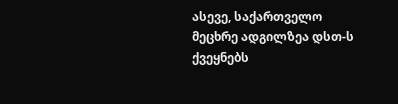ასევე, საქართველო მეცხრე ადგილზეა დსთ-ს ქვეყნებს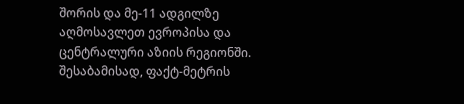შორის და მე-11 ადგილზე აღმოსავლეთ ევროპისა და ცენტრალური აზიის რეგიონში.
შესაბამისად, ფაქტ-მეტრის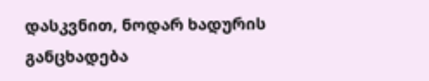დასკვნით, ნოდარ ხადურის განცხადება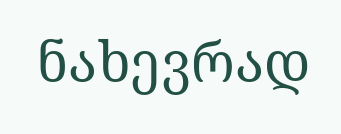ნახევრად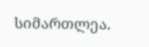სიმართლეა.